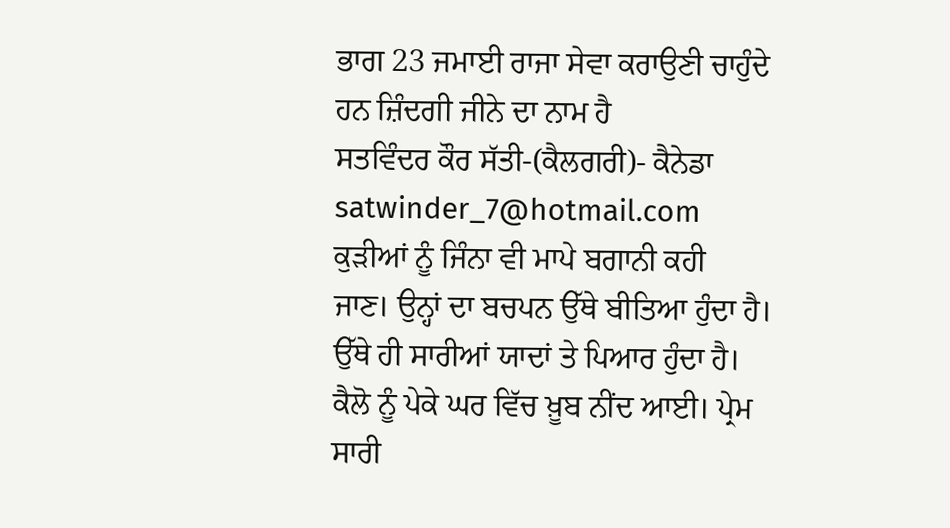ਭਾਗ 23 ਜਮਾਈ ਰਾਜਾ ਸੇਵਾ ਕਰਾਉਣੀ ਚਾਹੁੰਦੇ ਹਨ ਜ਼ਿੰਦਗੀ ਜੀਨੇ ਦਾ ਨਾਮ ਹੈ
ਸਤਵਿੰਦਰ ਕੌਰ ਸੱਤੀ-(ਕੈਲਗਰੀ)- ਕੈਨੇਡਾ satwinder_7@hotmail.com
ਕੁੜੀਆਂ ਨੂੰ ਜਿੰਨਾ ਵੀ ਮਾਪੇ ਬਗਾਨੀ ਕਹੀ
ਜਾਣ। ਉਨ੍ਹਾਂ ਦਾ ਬਚਪਨ ਉੱਥੇ ਬੀਤਿਆ ਹੁੰਦਾ ਹੈ। ਉੱਥੇ ਹੀ ਸਾਰੀਆਂ ਯਾਦਾਂ ਤੇ ਪਿਆਰ ਹੁੰਦਾ ਹੈ।
ਕੈਲੋ ਨੂੰ ਪੇਕੇ ਘਰ ਵਿੱਚ ਖ਼ੂਬ ਨੀਂਦ ਆਈ। ਪ੍ਰੇਮ ਸਾਰੀ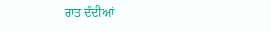ਰਾਤ ਦੰਦੀਆਂ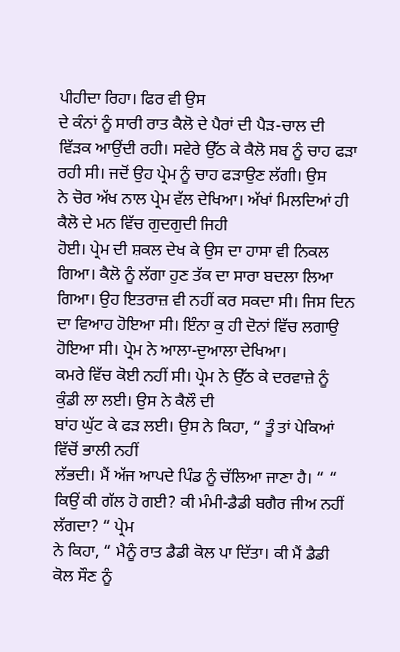ਪੀਹੀਦਾ ਰਿਹਾ। ਫਿਰ ਵੀ ਉਸ
ਦੇ ਕੰਨਾਂ ਨੂੰ ਸਾਰੀ ਰਾਤ ਕੈਲੋ ਦੇ ਪੈਰਾਂ ਦੀ ਪੈੜ-ਚਾਲ ਦੀ
ਵਿੱੜਕ ਆਉਂਦੀ ਰਹੀ। ਸਵੇਰੇ ਉੱਠ ਕੇ ਕੈਲੋ ਸਬ ਨੂੰ ਚਾਹ ਫੜਾ ਰਹੀ ਸੀ। ਜਦੋਂ ਉਹ ਪ੍ਰੇਮ ਨੂੰ ਚਾਹ ਫੜਾਉਣ ਲੱਗੀ। ਉਸ
ਨੇ ਚੋਰ ਅੱਖ ਨਾਲ ਪ੍ਰੇਮ ਵੱਲ ਦੇਖਿਆ। ਅੱਖਾਂ ਮਿਲਦਿਆਂ ਹੀ ਕੈਲੋ ਦੇ ਮਨ ਵਿੱਚ ਗੁਦਗੁਦੀ ਜਿਹੀ
ਹੋਈ। ਪ੍ਰੇਮ ਦੀ ਸ਼ਕਲ ਦੇਖ ਕੇ ਉਸ ਦਾ ਹਾਸਾ ਵੀ ਨਿਕਲ ਗਿਆ। ਕੈਲੋ ਨੂੰ ਲੱਗਾ ਹੁਣ ਤੱਕ ਦਾ ਸਾਰਾ ਬਦਲਾ ਲਿਆ ਗਿਆ। ਉਹ ਇਤਰਾਜ਼ ਵੀ ਨਹੀਂ ਕਰ ਸਕਦਾ ਸੀ। ਜਿਸ ਦਿਨ
ਦਾ ਵਿਆਹ ਹੋਇਆ ਸੀ। ਇੰਨਾ ਕੁ ਹੀ ਦੋਨਾਂ ਵਿੱਚ ਲਗਾਉ ਹੋਇਆ ਸੀ। ਪ੍ਰੇਮ ਨੇ ਆਲਾ-ਦੁਆਲਾ ਦੇਖਿਆ।
ਕਮਰੇ ਵਿੱਚ ਕੋਈ ਨਹੀਂ ਸੀ। ਪ੍ਰੇਮ ਨੇ ਉੱਠ ਕੇ ਦਰਵਾਜ਼ੇ ਨੂੰ ਕੁੰਡੀ ਲਾ ਲਈ। ਉਸ ਨੇ ਕੈਲੌ ਦੀ
ਬਾਂਹ ਘੁੱਟ ਕੇ ਫੜ ਲਈ। ਉਸ ਨੇ ਕਿਹਾ, “ ਤੂੰ ਤਾਂ ਪੇਕਿਆਂ ਵਿੱਚੋਂ ਭਾਲੀ ਨਹੀਂ
ਲੱਭਦੀ। ਮੈਂ ਅੱਜ ਆਪਦੇ ਪਿੰਡ ਨੂੰ ਚੱਲਿਆ ਜਾਣਾ ਹੈ। “ “ ਕਿਉਂ ਕੀ ਗੱਲ ਹੋ ਗਈ? ਕੀ ਮੰਮੀ-ਡੈਡੀ ਬਗੈਰ ਜੀਅ ਨਹੀਂ ਲੱਗਦਾ? “ ਪ੍ਰੇਮ
ਨੇ ਕਿਹਾ, “ ਮੈਨੂੰ ਰਾਤ ਡੈਡੀ ਕੋਲ ਪਾ ਦਿੱਤਾ। ਕੀ ਮੈਂ ਡੈਡੀ ਕੋਲ ਸੌਣ ਨੂੰ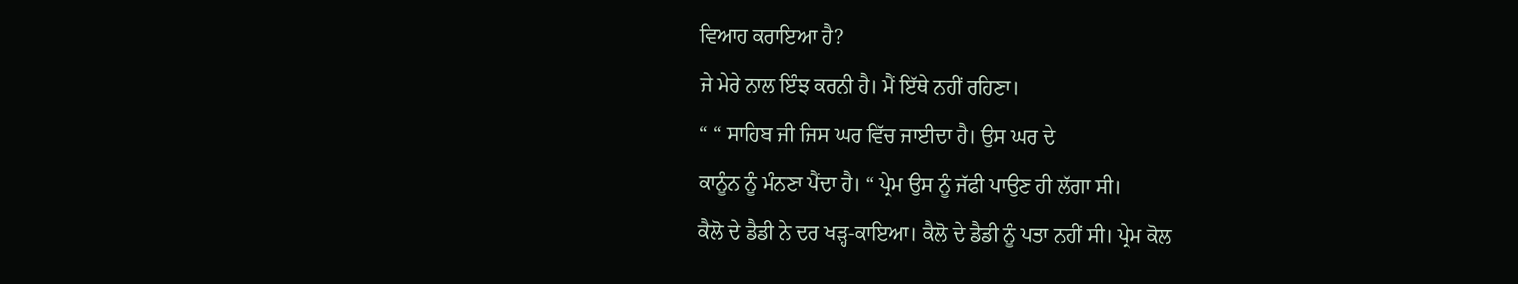ਵਿਆਹ ਕਰਾਇਆ ਹੈ?
ਜੇ ਮੇਰੇ ਨਾਲ ਇੰਝ ਕਰਨੀ ਹੈ। ਮੈਂ ਇੱਥੇ ਨਹੀਂ ਰਹਿਣਾ।
“ “ ਸਾਹਿਬ ਜੀ ਜਿਸ ਘਰ ਵਿੱਚ ਜਾਈਦਾ ਹੈ। ਉਸ ਘਰ ਦੇ
ਕਾਨੂੰਨ ਨੂੰ ਮੰਨਣਾ ਪੈਂਦਾ ਹੈ। “ ਪ੍ਰੇਮ ਉਸ ਨੂੰ ਜੱਫੀ ਪਾਉਣ ਹੀ ਲੱਗਾ ਸੀ।
ਕੈਲੋ ਦੇ ਡੈਡੀ ਨੇ ਦਰ ਖੜ੍ਹ-ਕਾਇਆ। ਕੈਲੋ ਦੇ ਡੈਡੀ ਨੂੰ ਪਤਾ ਨਹੀਂ ਸੀ। ਪ੍ਰੇਮ ਕੋਲ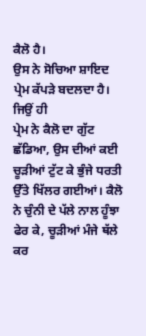ਕੈਲੋ ਹੈ।
ਉਸ ਨੇ ਸੋਚਿਆ ਸ਼ਾਇਦ ਪ੍ਰੇਮ ਕੱਪੜੇ ਬਦਲਦਾ ਹੈ। ਜਿਉਂ ਹੀ
ਪ੍ਰੇਮ ਨੇ ਕੈਲੋ ਦਾ ਗੁੱਟ ਛੱਡਿਆ, ਉਸ ਦੀਆਂ ਕਈ ਚੂੜੀਆਂ ਟੁੱਟ ਕੇ ਭੁੰਜੇ ਧਰਤੀ
ਉੱਤੇ ਖਿੱਲਰ ਗਈਆਂ। ਕੈਲੋ ਨੇ ਚੁੰਨੀ ਦੇ ਪੱਲੇ ਨਾਲ ਹੂੰਝਾ ਫੇਰ ਕੇ, ਚੂੜੀਆਂ ਮੰਜੇ ਥੱਲੇ ਕਰ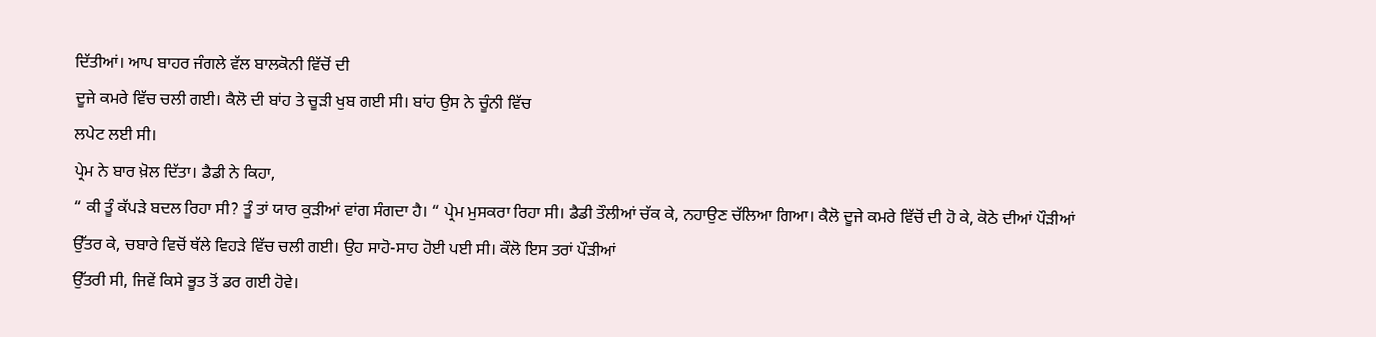ਦਿੱਤੀਆਂ। ਆਪ ਬਾਹਰ ਜੰਗਲੇ ਵੱਲ ਬਾਲਕੋਨੀ ਵਿੱਚੋਂ ਦੀ
ਦੂਜੇ ਕਮਰੇ ਵਿੱਚ ਚਲੀ ਗਈ। ਕੈਲੋ ਦੀ ਬਾਂਹ ਤੇ ਚੂੜੀ ਖੁਬ ਗਈ ਸੀ। ਬਾਂਹ ਉਸ ਨੇ ਚੂੰਨੀ ਵਿੱਚ
ਲਪੇਟ ਲਈ ਸੀ।
ਪ੍ਰੇਮ ਨੇ ਬਾਰ ਖ਼ੋਲ ਦਿੱਤਾ। ਡੈਡੀ ਨੇ ਕਿਹਾ,
“ ਕੀ ਤੂੰ ਕੱਪੜੇ ਬਦਲ ਰਿਹਾ ਸੀ? ਤੂੰ ਤਾਂ ਯਾਰ ਕੁੜੀਆਂ ਵਾਂਗ ਸੰਗਦਾ ਹੈ। “ ਪ੍ਰੇਮ ਮੁਸਕਰਾ ਰਿਹਾ ਸੀ। ਡੈਡੀ ਤੌਲੀਆਂ ਚੱਕ ਕੇ, ਨਹਾਉਣ ਚੱਲਿਆ ਗਿਆ। ਕੈਲੋ ਦੂਜੇ ਕਮਰੇ ਵਿੱਚੋਂ ਦੀ ਹੋ ਕੇ, ਕੋਠੇ ਦੀਆਂ ਪੌੜੀਆਂ ਉੱਤਰ ਕੇ, ਚਬਾਰੇ ਵਿਚੋਂ ਥੱਲੇ ਵਿਹੜੇ ਵਿੱਚ ਚਲੀ ਗਈ। ਉਹ ਸਾਹੋ-ਸਾਹ ਹੋਈ ਪਈ ਸੀ। ਕੌਲੋ ਇਸ ਤਰਾਂ ਪੌੜੀਆਂ
ਉੱਤਰੀ ਸੀ, ਜਿਵੇਂ ਕਿਸੇ ਭੂਤ ਤੋਂ ਡਰ ਗਈ ਹੋਵੇ।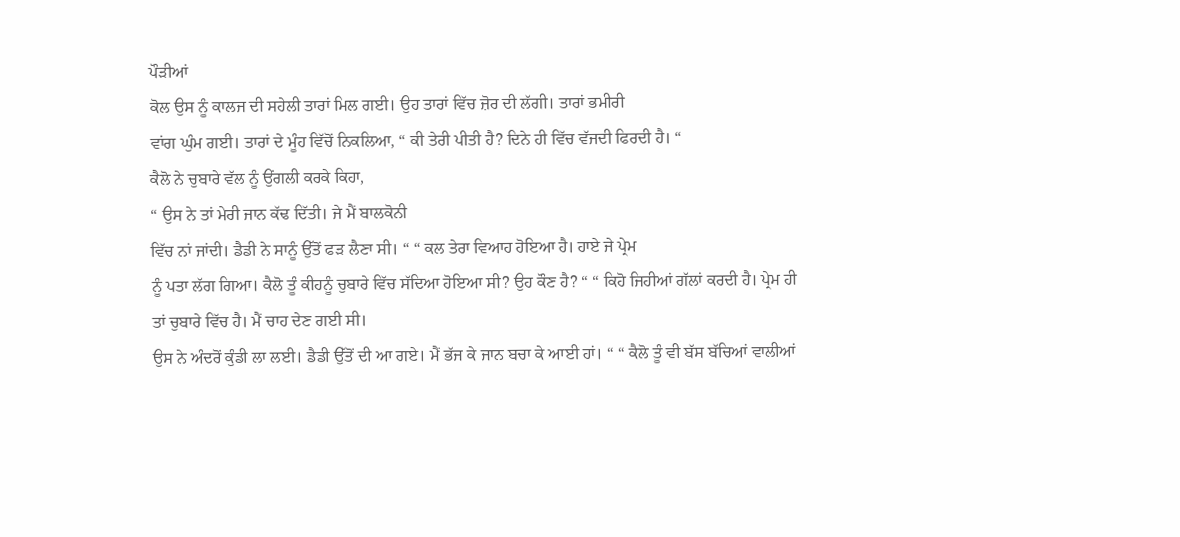ਪੌੜੀਆਂ
ਕੋਲ ਉਸ ਨੂੰ ਕਾਲਜ ਦੀ ਸਹੇਲੀ ਤਾਰਾਂ ਮਿਲ ਗਈ। ਉਹ ਤਾਰਾਂ ਵਿੱਚ ਜ਼ੋਰ ਦੀ ਲੱਗੀ। ਤਾਰਾਂ ਭਮੀਰੀ
ਵਾਂਗ ਘੁੰਮ ਗਈ। ਤਾਰਾਂ ਦੇ ਮੂੰਹ ਵਿੱਚੋਂ ਨਿਕਲਿਆ, “ ਕੀ ਤੇਰੀ ਪੀਤੀ ਹੈ? ਦਿਨੇ ਹੀ ਵਿੱਚ ਵੱਜਦੀ ਫਿਰਦੀ ਹੈ। “
ਕੈਲੋ ਨੇ ਚੁਬਾਰੇ ਵੱਲ ਨੂੰ ਉਂਗਲੀ ਕਰਕੇ ਕਿਹਾ,
“ ਉਸ ਨੇ ਤਾਂ ਮੇਰੀ ਜਾਨ ਕੱਢ ਦਿੱਤੀ। ਜੇ ਮੈਂ ਬਾਲਕੋਨੀ
ਵਿੱਚ ਨਾਂ ਜਾਂਦੀ। ਡੈਡੀ ਨੇ ਸਾਨੂੰ ਉੱਤੋਂ ਫੜ ਲੈਣਾ ਸੀ। “ “ ਕਲ ਤੇਰਾ ਵਿਆਹ ਹੋਇਆ ਹੈ। ਹਾਏ ਜੇ ਪ੍ਰੇਮ
ਨੂੰ ਪਤਾ ਲੱਗ ਗਿਆ। ਕੈਲੋ ਤੂੰ ਕੀਹਨੂੰ ਚੁਬਾਰੇ ਵਿੱਚ ਸੱਦਿਆ ਹੋਇਆ ਸੀ? ਉਹ ਕੌਣ ਹੈ? “ “ ਕਿਹੋ ਜਿਹੀਆਂ ਗੱਲਾਂ ਕਰਦੀ ਹੈ। ਪ੍ਰੇਮ ਹੀ
ਤਾਂ ਚੁਬਾਰੇ ਵਿੱਚ ਹੈ। ਮੈਂ ਚਾਹ ਦੇਣ ਗਈ ਸੀ।
ਉਸ ਨੇ ਅੰਦਰੋਂ ਕੁੰਡੀ ਲਾ ਲਈ। ਡੈਡੀ ਉੱਤੋਂ ਦੀ ਆ ਗਏ। ਮੈਂ ਭੱਜ ਕੇ ਜਾਨ ਬਚਾ ਕੇ ਆਈ ਹਾਂ। “ “ ਕੈਲੋ ਤੂੰ ਵੀ ਬੱਸ ਬੱਚਿਆਂ ਵਾਲੀਆਂ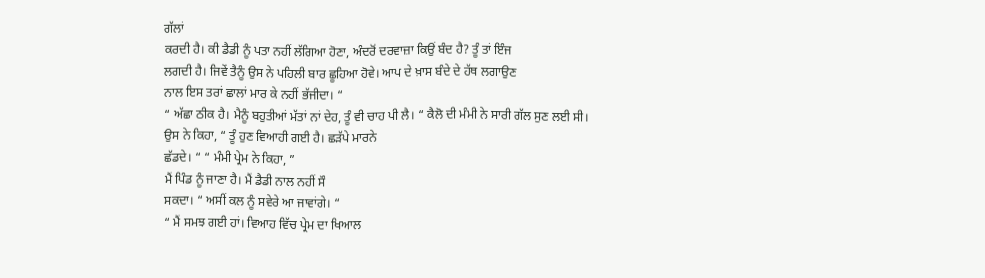ਗੱਲਾਂ
ਕਰਦੀ ਹੈ। ਕੀ ਡੈਡੀ ਨੂੰ ਪਤਾ ਨਹੀਂ ਲੱਗਿਆ ਹੋਣਾ, ਅੰਦਰੋਂ ਦਰਵਾਜ਼ਾ ਕਿਉਂ ਬੰਦ ਹੈ? ਤੂੰ ਤਾਂ ਇੰਜ
ਲਗਦੀ ਹੈ। ਜਿਵੇਂ ਤੈਨੂੰ ਉਸ ਨੇ ਪਹਿਲੀ ਬਾਰ ਛੂਹਿਆ ਹੋਵੇ। ਆਪ ਦੇ ਖ਼ਾਸ ਬੰਦੇ ਦੇ ਹੱਥ ਲਗਾਉਣ
ਨਾਲ ਇਸ ਤਰਾਂ ਛਾਲਾਂ ਮਾਰ ਕੇ ਨਹੀਂ ਭੱਜੀਦਾ। “
“ ਅੱਛਾ ਠੀਕ ਹੈ। ਮੈਨੂੰ ਬਹੁਤੀਆਂ ਮੱਤਾਂ ਨਾਂ ਦੇਹ, ਤੂੰ ਵੀ ਚਾਹ ਪੀ ਲੈ। “ ਕੈਲੋ ਦੀ ਮੰਮੀ ਨੇ ਸਾਰੀ ਗੱਲ ਸੁਣ ਲਈ ਸੀ।
ਉਸ ਨੇ ਕਿਹਾ, “ ਤੂੰ ਹੁਣ ਵਿਆਹੀ ਗਈ ਹੈ। ਛੜੱਪੇ ਮਾਰਨੇ
ਛੱਡਦੇ। “ “ ਮੰਮੀ ਪ੍ਰੇਮ ਨੇ ਕਿਹਾ, ”
ਮੈਂ ਪਿੰਡ ਨੂੰ ਜਾਣਾ ਹੈ। ਮੈਂ ਡੈਡੀ ਨਾਲ ਨਹੀਂ ਸੌ
ਸਕਦਾ। “ ਅਸੀਂ ਕਲ ਨੂੰ ਸਵੇਰੇ ਆ ਜਾਵਾਂਗੇ। “
“ ਮੈਂ ਸਮਝ ਗਈ ਹਾਂ। ਵਿਆਹ ਵਿੱਚ ਪ੍ਰੇਮ ਦਾ ਖਿਆਲ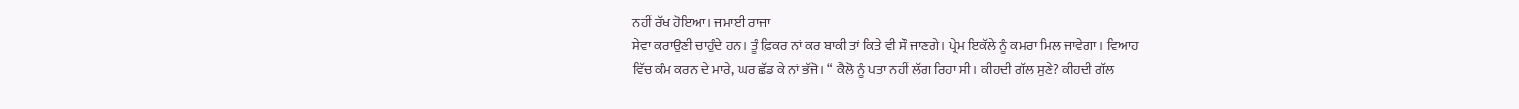ਨਹੀਂ ਰੱਖ ਹੋਇਆ। ਜਮਾਈ ਰਾਜਾ
ਸੇਵਾ ਕਰਾਉਣੀ ਚਾਹੁੰਦੇ ਹਨ। ਤੂੰ ਫ਼ਿਕਰ ਨਾਂ ਕਰ ਬਾਕੀ ਤਾਂ ਕਿਤੇ ਵੀ ਸੌ ਜਾਣਗੇ। ਪ੍ਰੇਮ ਇਕੱਲੇ ਨੂੰ ਕਮਰਾ ਮਿਲ ਜਾਵੇਗਾ। ਵਿਆਹ
ਵਿੱਚ ਕੰਮ ਕਰਨ ਦੇ ਮਾਰੇ, ਘਰ ਛੱਡ ਕੇ ਨਾਂ ਭੱਜੋ। “ ਕੈਲੋ ਨੂੰ ਪਤਾ ਨਹੀਂ ਲੱਗ ਰਿਹਾ ਸੀ। ਕੀਹਦੀ ਗੱਲ ਸੁਣੇ? ਕੀਹਦੀ ਗੱਲ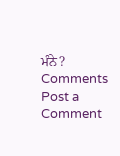ਮੰਨੇ?
Comments
Post a Comment